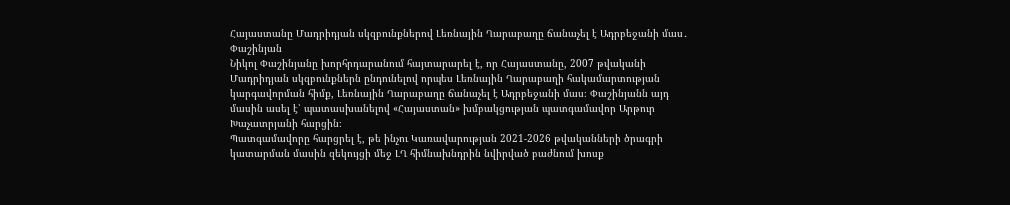Հայաստանը Մադրիդյան սկզբունքներով Լեռնային Ղարաբաղը ճանաչել է Ադրբեջանի մաս․ Փաշինյան
Նիկոլ Փաշինյանը խորհրդարանում հայտարարել է, որ Հայաստանը, 2007 թվականի Մադրիդյան սկզբունքներն ընդունելով որպես Լեռնային Ղարաբաղի հակամարտության կարգավորման հիմք, Լեռնային Ղարաբաղը ճանաչել է Ադրբեջանի մաս։ Փաշինյանն այդ մասին ասել է՝ պատասխանելով «Հայաստան» խմբակցության պատգամավոր Արթուր Խաչատրյանի հարցին։
Պատգամավորը հարցրել է, թե ինչու Կառավարության 2021-2026 թվականների ծրագրի կատարման մասին զեկույցի մեջ ԼՂ հիմնախնդրին նվիրված բաժնում խոսք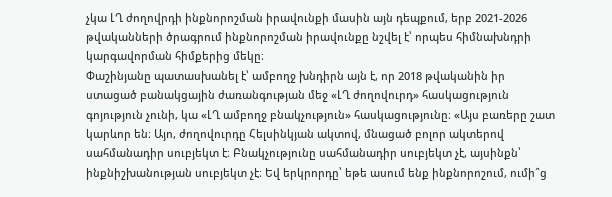չկա ԼՂ ժողովրդի ինքնորոշման իրավունքի մասին այն դեպքում, երբ 2021-2026 թվականների ծրագրում ինքնորոշման իրավունքը նշվել է՝ որպես հիմնախնդրի կարգավորման հիմքերից մեկը։
Փաշինյանը պատասխանել է՝ ամբողջ խնդիրն այն է, որ 2018 թվականին իր ստացած բանակցային ժառանգության մեջ «ԼՂ ժողովուրդ» հասկացություն գոյություն չունի, կա «ԼՂ ամբողջ բնակչություն» հասկացությունը։ «Այս բառերը շատ կարևոր են։ Այո, ժողովուրդը Հելսինկյան ակտով, մնացած բոլոր ակտերով սահմանադիր սուբյեկտ է։ Բնակչությունը սահմանադիր սուբյեկտ չէ, այսինքն՝ ինքնիշխանության սուբյեկտ չէ։ Եվ երկրորդը՝ եթե ասում ենք ինքնորոշում, ումի՞ց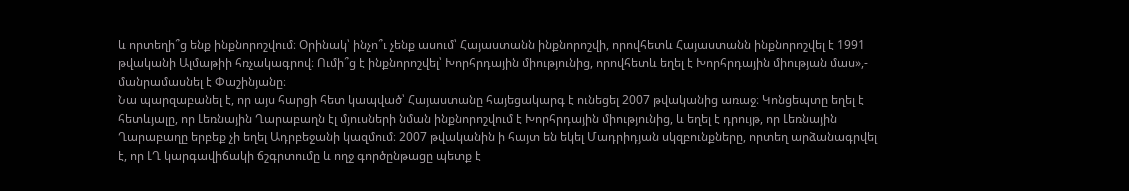և որտեղի՞ց ենք ինքնորոշվում։ Օրինակ՝ ինչո՞ւ չենք ասում՝ Հայաստանն ինքնորոշվի, որովհետև Հայաստանն ինքնորոշվել է 1991 թվականի Ալմաթիի հռչակագրով։ Ումի՞ց է ինքնորոշվել՝ Խորհրդային միությունից, որովհետև եղել է Խորհրդային միության մաս»,- մանրամասնել է Փաշինյանը։
Նա պարզաբանել է, որ այս հարցի հետ կապված՝ Հայաստանը հայեցակարգ է ունեցել 2007 թվականից առաջ։ Կոնցեպտը եղել է հետևյալը, որ Լեռնային Ղարաբաղն էլ մյուսների նման ինքնորոշվում է Խորհրդային միությունից, և եղել է դրույթ, որ Լեռնային Ղարաբաղը երբեք չի եղել Ադրբեջանի կազմում։ 2007 թվականին ի հայտ են եկել Մադրիդյան սկզբունքները, որտեղ արձանագրվել է, որ ԼՂ կարգավիճակի ճշգրտումը և ողջ գործընթացը պետք է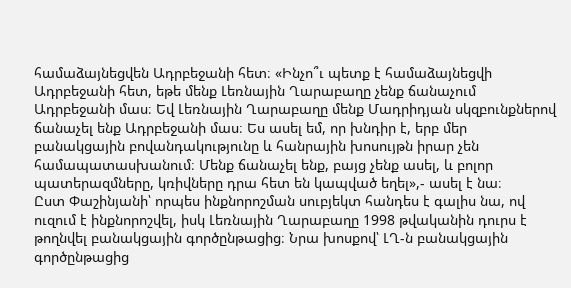համաձայնեցվեն Ադրբեջանի հետ։ «Ինչո՞ւ պետք է համաձայնեցվի Ադրբեջանի հետ, եթե մենք Լեռնային Ղարաբաղը չենք ճանաչում Ադրբեջանի մաս։ Եվ Լեռնային Ղարաբաղը մենք Մադրիդյան սկզբունքներով ճանաչել ենք Ադրբեջանի մաս։ Ես ասել եմ, որ խնդիր է, երբ մեր բանակցային բովանդակությունը և հանրային խոսույթն իրար չեն համապատասխանում։ Մենք ճանաչել ենք, բայց չենք ասել, և բոլոր պատերազմները, կռիվները դրա հետ են կապված եղել»,- ասել է նա։
Ըստ Փաշինյանի՝ որպես ինքնորոշման սուբյեկտ հանդես է գալիս նա, ով ուզում է ինքնորոշվել, իսկ Լեռնային Ղարաբաղը 1998 թվականին դուրս է թողնվել բանակցային գործընթացից։ Նրա խոսքով՝ ԼՂ-ն բանակցային գործընթացից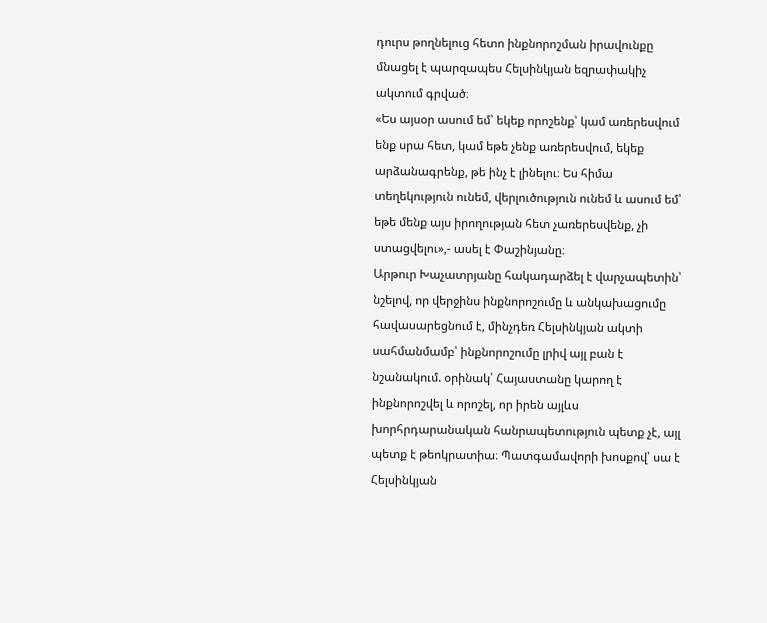դուրս թողնելուց հետո ինքնորոշման իրավունքը մնացել է պարզապես Հելսինկյան եզրափակիչ ակտում գրված։
«Ես այսօր ասում եմ՝ եկեք որոշենք՝ կամ առերեսվում ենք սրա հետ, կամ եթե չենք առերեսվում, եկեք արձանագրենք, թե ինչ է լինելու։ Ես հիմա տեղեկություն ունեմ, վերլուծություն ունեմ և ասում եմ՝ եթե մենք այս իրողության հետ չառերեսվենք, չի ստացվելու»,- ասել է Փաշինյանը։
Արթուր Խաչատրյանը հակադարձել է վարչապետին՝ նշելով, որ վերջինս ինքնորոշումը և անկախացումը հավասարեցնում է, մինչդեռ Հելսինկյան ակտի սահմանմամբ՝ ինքնորոշումը լրիվ այլ բան է նշանակում. օրինակ՝ Հայաստանը կարող է ինքնորոշվել և որոշել, որ իրեն այլևս խորհրդարանական հանրապետություն պետք չէ, այլ պետք է թեոկրատիա։ Պատգամավորի խոսքով՝ սա է Հելսինկյան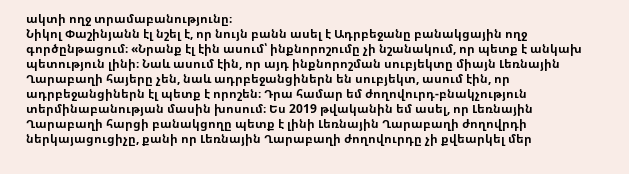ակտի ողջ տրամաբանությունը։
Նիկոլ Փաշինյանն էլ նշել է, որ նույն բանն ասել է Ադրբեջանը բանակցային ողջ գործընթացում։ «Նրանք էլ էին ասում՝ ինքնորոշումը չի նշանակում, որ պետք է անկախ պետություն լինի։ Նաև ասում էին, որ այդ ինքնորոշման սուբյեկտը միայն Լեռնային Ղարաբաղի հայերը չեն, նաև ադրբեջանցիներն են սուբյեկտ, ասում էին, որ ադրբեջանցիներն էլ պետք է որոշեն։ Դրա համար եմ ժողովուրդ-բնակչություն տերմինաբանության մասին խոսում։ Ես 2019 թվականին եմ ասել, որ Լեռնային Ղարաբաղի հարցի բանակցողը պետք է լինի Լեռնային Ղարաբաղի ժողովրդի ներկայացուցիչը, քանի որ Լեռնային Ղարաբաղի ժողովուրդը չի քվեարկել մեր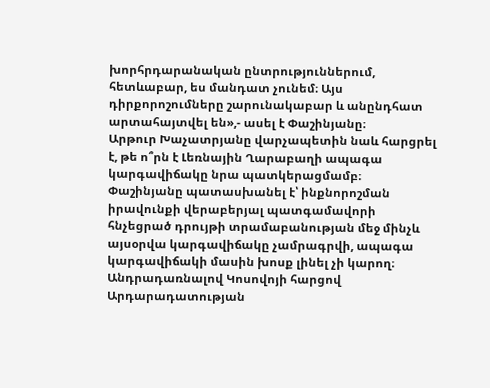խորհրդարանական ընտրություններում, հետևաբար, ես մանդատ չունեմ։ Այս դիրքորոշումները շարունակաբար և անընդհատ արտահայտվել են»,- ասել է Փաշինյանը։
Արթուր Խաչատրյանը վարչապետին նաև հարցրել է, թե ո՞րն է Լեռնային Ղարաբաղի ապագա կարգավիճակը նրա պատկերացմամբ։ Փաշինյանը պատասխանել է՝ ինքնորոշման իրավունքի վերաբերյալ պատգամավորի հնչեցրած դրույթի տրամաբանության մեջ մինչև այսօրվա կարգավիճակը չամրագրվի, ապագա կարգավիճակի մասին խոսք լինել չի կարող։
Անդրադառնալով Կոսովոյի հարցով Արդարադատության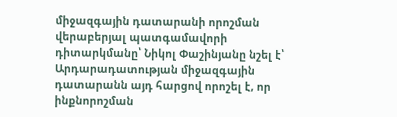միջազգային դատարանի որոշման վերաբերյալ պատգամավորի դիտարկմանը՝ Նիկոլ Փաշինյանը նշել է՝ Արդարադատության միջազգային դատարանն այդ հարցով որոշել է, որ ինքնորոշման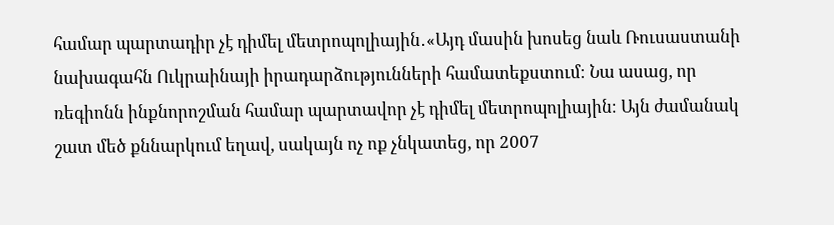համար պարտադիր չէ դիմել մետրոպոլիային․«Այդ մասին խոսեց նաև Ռուսաստանի նախագահն Ուկրաինայի իրադարձությունների համատեքստում։ Նա ասաց, որ ռեգիոնն ինքնորոշման համար պարտավոր չէ դիմել մետրոպոլիային։ Այն ժամանակ շատ մեծ քննարկում եղավ, սակայն ոչ ոք չնկատեց, որ 2007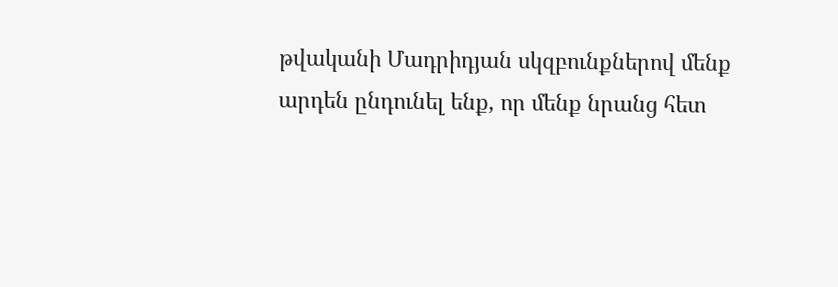թվականի Մադրիդյան սկզբունքներով մենք արդեն ընդունել ենք, որ մենք նրանց հետ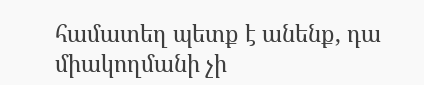համատեղ պետք է անենք, դա միակողմանի չի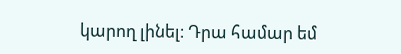կարող լինել։ Դրա համար եմ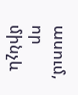ասում, որ մինչև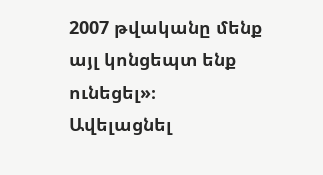2007 թվականը մենք այլ կոնցեպտ ենք ունեցել»։
Ավելացնել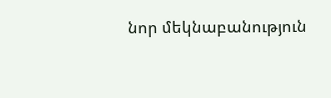նոր մեկնաբանություն